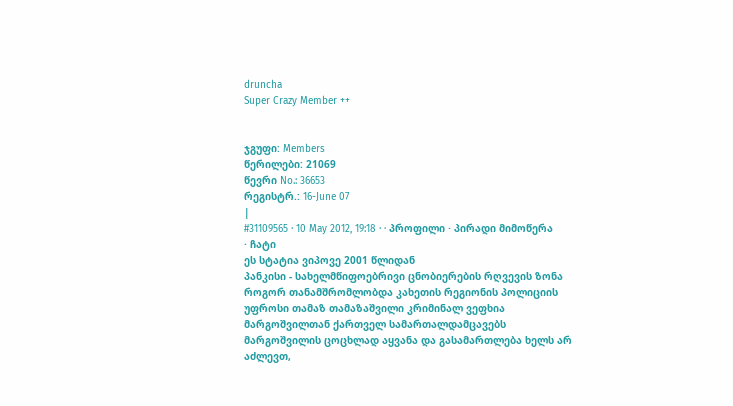druncha
Super Crazy Member ++


ჯგუფი: Members
წერილები: 21069
წევრი No.: 36653
რეგისტრ.: 16-June 07
|
#31109565 · 10 May 2012, 19:18 · · პროფილი · პირადი მიმოწერა · ჩატი
ეს სტატია ვიპოვე 2001 წლიდან
პანკისი - სახელმწიფოებრივი ცნობიერების რღვევის ზონა
როგორ თანამშრომლობდა კახეთის რეგიონის პოლიციის უფროსი თამაზ თამაზაშვილი კრიმინალ ვეფხია მარგოშვილთან ქართველ სამართალდამცავებს მარგოშვილის ცოცხლად აყვანა და გასამართლება ხელს არ აძლევთ,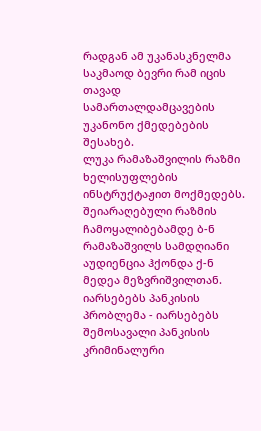რადგან ამ უკანასკნელმა საკმაოდ ბევრი რამ იცის თავად სამართალდამცავების უკანონო ქმედებების შესახებ.
ლუკა რამაზაშვილის რაზმი ხელისუფლების ინსტრუქტაჟით მოქმედებს.
შეიარაღებული რაზმის ჩამოყალიბებამდე ბ-ნ რამაზაშვილს სამდღიანი აუდიენცია ჰქონდა ქ-ნ მედეა მეზვრიშვილთან.
იარსებებს პანკისის პრობლემა - იარსებებს შემოსავალი პანკისის კრიმინალური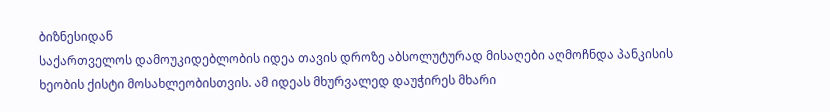ბიზნესიდან
საქართველოს დამოუკიდებლობის იდეა თავის დროზე აბსოლუტურად მისაღები აღმოჩნდა პანკისის ხეობის ქისტი მოსახლეობისთვის. ამ იდეას მხურვალედ დაუჭირეს მხარი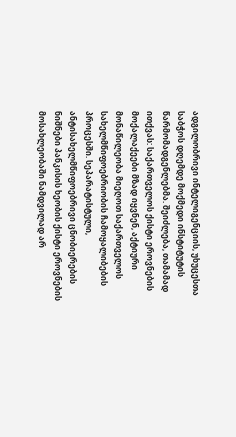ადგილობრივი ინტელიგენციის, უხუცესთა საბჭოს დღემდე მოქმედი ინსტიტუტის წარმომადგენლებმა. შეიძლება, თამამად ითქვას: საქართველოს ქისტი ეროვნების მოქალაქეები მზად იყვნენ, აქტიური მონაწილეობა მიეღოთ საქართველოს სახელმწიფოებრიობის ჩამოყალიბების პროცესში. სეპარატისტული, ანტისახელმწიფოებრივი ცნობიერების ნიშნები პანკისის ხეობის ქისტი ეროვნების მოსახლეობაში ნამდვილად არ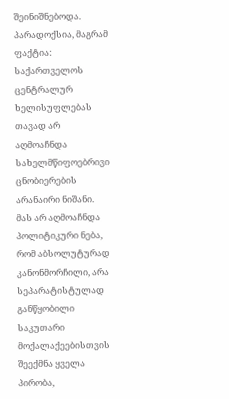შეინიშნებოდა.
პარადოქსია, მაგრამ ფაქტია: საქართველოს ცენტრალურ ხელისუფლებას თავად არ აღმოაჩნდა სახელმწიფოებრივი ცნობიერების არანაირი ნიშანი. მას არ აღმოაჩნდა პოლიტიკური ნება, რომ აბსოლუტურად კანონმორჩილი, არა სეპარატისტულად განწყობილი საკუთარი მოქალაქეებისთვის შეექმნა ყველა პირობა,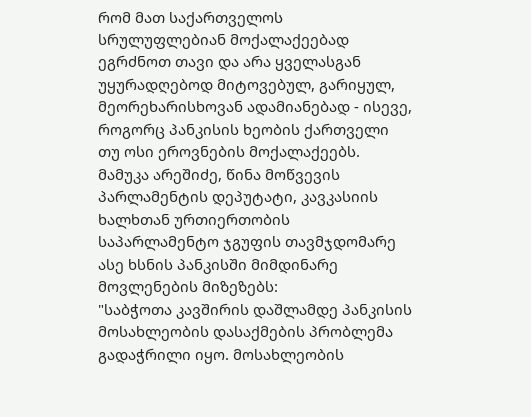რომ მათ საქართველოს სრულუფლებიან მოქალაქეებად ეგრძნოთ თავი და არა ყველასგან უყურადღებოდ მიტოვებულ, გარიყულ, მეორეხარისხოვან ადამიანებად - ისევე, როგორც პანკისის ხეობის ქართველი თუ ოსი ეროვნების მოქალაქეებს.
მამუკა არეშიძე, წინა მოწვევის პარლამენტის დეპუტატი, კავკასიის ხალხთან ურთიერთობის საპარლამენტო ჯგუფის თავმჯდომარე ასე ხსნის პანკისში მიმდინარე მოვლენების მიზეზებს:
"საბჭოთა კავშირის დაშლამდე პანკისის მოსახლეობის დასაქმების პრობლემა გადაჭრილი იყო. მოსახლეობის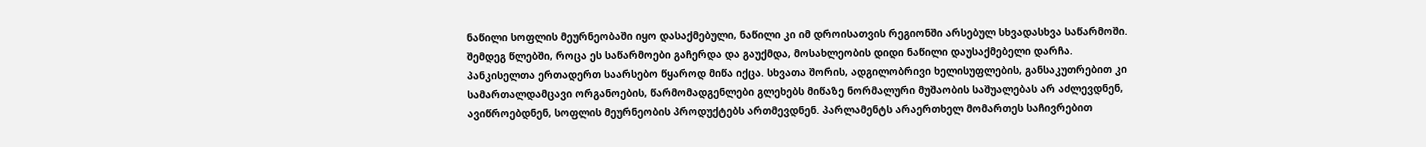ნაწილი სოფლის მეურნეობაში იყო დასაქმებული, ნაწილი კი იმ დროისათვის რეგიონში არსებულ სხვადასხვა საწარმოში. შემდეგ წლებში, როცა ეს საწარმოები გაჩერდა და გაუქმდა, მოსახლეობის დიდი ნაწილი დაუსაქმებელი დარჩა. პანკისელთა ერთადერთ საარსებო წყაროდ მიწა იქცა. სხვათა შორის, ადგილობრივი ხელისუფლების, განსაკუთრებით კი სამართალდამცავი ორგანოების, წარმომადგენლები გლეხებს მიწაზე ნორმალური მუშაობის საშუალებას არ აძლევდნენ, ავიწროებდნენ, სოფლის მეურნეობის პროდუქტებს ართმევდნენ. პარლამენტს არაერთხელ მომართეს საჩივრებით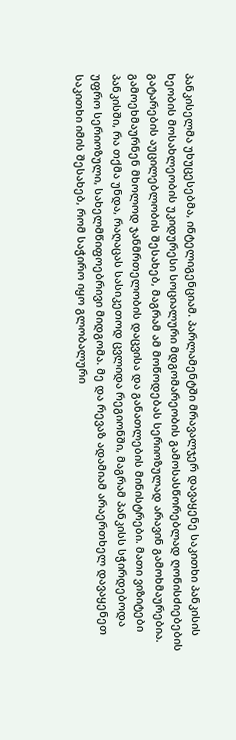პანკისელმა უხუცესებმა, ინტელიგენციამ. პარლამენტში მრავალჯერ დავაყენე საკითხი პანკისის ხეობის მოსახლეობის უკიდურესი სოციალური მდგომარეობის გამოსასწორებლად ღონისძიებების გატარების აუცილებლობის შესახებ, მაგრამ ამ მოწოდებას სერიოზულად არავინ გამოხმაურებია. გამოეხმაურნენ მხოლოდ ჯანმრთელობის დაცვისა და განათლების მინისტრები. მათი ვიზიტები პანკისში, რა თქმა უნდა, რაღაცას სასიკეთოდ ცვლიდა რეგიონში, მაგრამ პანკისს სჭირდებოდა უფრო სერიოზული, სახელმწიფოებრივი მიდგომა. მე და რევაზ ადამიამ არაერთხელ დავაყენეთ საკითხი იმის შესახებ, რომ საჭირო იყო გლობალური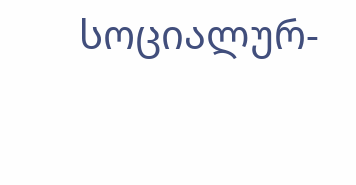სოციალურ-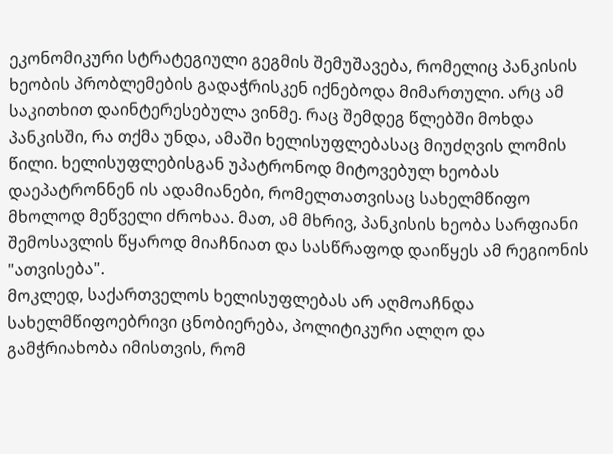ეკონომიკური სტრატეგიული გეგმის შემუშავება, რომელიც პანკისის ხეობის პრობლემების გადაჭრისკენ იქნებოდა მიმართული. არც ამ საკითხით დაინტერესებულა ვინმე. რაც შემდეგ წლებში მოხდა პანკისში, რა თქმა უნდა, ამაში ხელისუფლებასაც მიუძღვის ლომის წილი. ხელისუფლებისგან უპატრონოდ მიტოვებულ ხეობას დაეპატრონნენ ის ადამიანები, რომელთათვისაც სახელმწიფო მხოლოდ მეწველი ძროხაა. მათ, ამ მხრივ, პანკისის ხეობა სარფიანი შემოსავლის წყაროდ მიაჩნიათ და სასწრაფოდ დაიწყეს ამ რეგიონის "ათვისება".
მოკლედ, საქართველოს ხელისუფლებას არ აღმოაჩნდა სახელმწიფოებრივი ცნობიერება, პოლიტიკური ალღო და გამჭრიახობა იმისთვის, რომ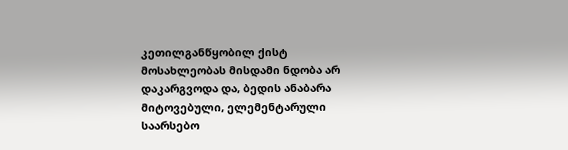კეთილგანწყობილ ქისტ მოსახლეობას მისდამი ნდობა არ დაკარგვოდა და, ბედის ანაბარა მიტოვებული, ელემენტარული საარსებო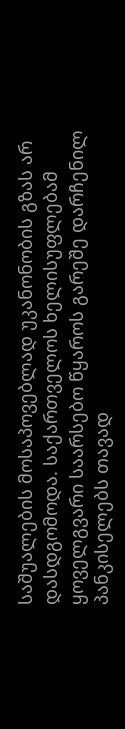საშუალების მოსაპოვებლად უკანონობის გზას არ დასდგომოდა. საქართველოს ხელისუფლებამ ყოველგვარი საარსებო წყაროს გარეშე დარჩენილ პანკისელებს თავად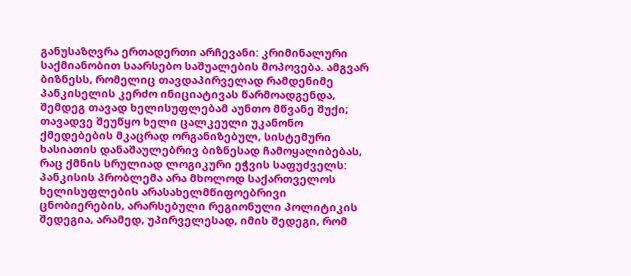განუსაზღვრა ერთადერთი არჩევანი: კრიმინალური საქმიანობით საარსებო საშუალების მოპოვება. ამგვარ ბიზნესს, რომელიც თავდაპირველად რამდენიმე პანკისელის კერძო ინიციატივას წარმოადგენდა, შემდეგ თავად ხელისუფლებამ აუნთო მწვანე შუქი; თავადვე შეუწყო ხელი ცალკეული უკანონო ქმედებების მკაცრად ორგანიზებულ, სისტემური ხასიათის დანაშაულებრივ ბიზნესად ჩამოყალიბებას, რაც ქმნის სრულიად ლოგიკური ეჭვის საფუძველს: პანკისის პრობლემა არა მხოლოდ საქართველოს ხელისუფლების არასახელმწიფოებრივი ცნობიერების, არარსებული რეგიონული პოლიტიკის შედეგია, არამედ, უპირველესად, იმის შედეგი, რომ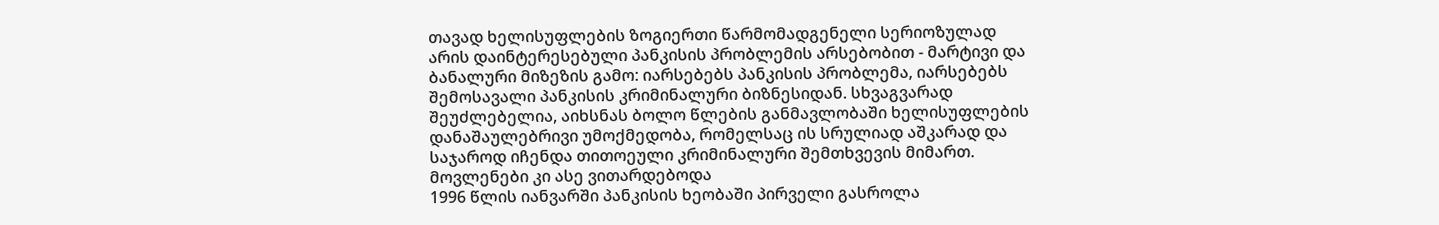თავად ხელისუფლების ზოგიერთი წარმომადგენელი სერიოზულად არის დაინტერესებული პანკისის პრობლემის არსებობით - მარტივი და ბანალური მიზეზის გამო: იარსებებს პანკისის პრობლემა, იარსებებს შემოსავალი პანკისის კრიმინალური ბიზნესიდან. სხვაგვარად შეუძლებელია, აიხსნას ბოლო წლების განმავლობაში ხელისუფლების დანაშაულებრივი უმოქმედობა, რომელსაც ის სრულიად აშკარად და საჯაროდ იჩენდა თითოეული კრიმინალური შემთხვევის მიმართ.
მოვლენები კი ასე ვითარდებოდა
1996 წლის იანვარში პანკისის ხეობაში პირველი გასროლა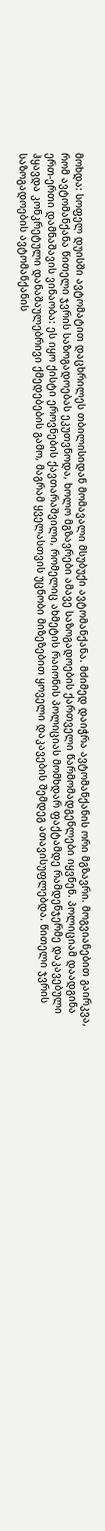მოხდა: სოფელ დუისში ავტომატით დაცხრილეს თბილისიდან მომავალი მსუბუქი ავტომანქანა. მძიმედ დაიჭრა ავტომანქანის ორი მგზავრი. მოგვიანებით გაირკვა, რომ ავტომანქანა წითელი ჯვრის საზოგადოებას ეკუთვნოდა, ხოლო მგზავრები ამავე საზოგადოების ქართველი წარმომადგენლები იყვნენ. პოლიციამ დაადგინა ერთ-ერთი დამნაშავის ვინაობა: ეს იყო ქისტი ეროვნების ქავთარაშვილი, რომელიც ახმეტის რაიონის პოლიციას მომხდარ ფაქტამდე რამდენჯერმე დაკავებული ჰყავდა კონკრეტული დანაშაულებრივი ქმედებების გამო, მაგრამ ყველასთვის უცნობი მიზეზებით ყოველი დაკავების შემდეგ ათავისუფლებდა. წითელი ჯვრის საზოგადოების ავტომანქანის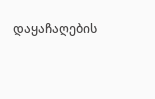დაყაჩაღების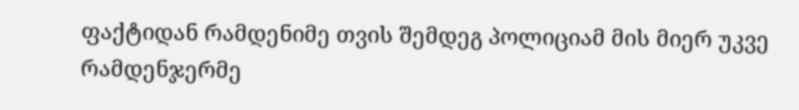ფაქტიდან რამდენიმე თვის შემდეგ პოლიციამ მის მიერ უკვე რამდენჯერმე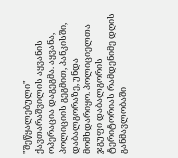"შეწყალებული" ქავთარაშვილის აყვანის ოპერაცია დაგეგმა. აყვანა, პოლიციის გეგმით, პანკისში, დაბალგორაზე, უნდა მომხდარიყო. პოლიციელთა ჯგუფი დაბალგორის ტერიტორიას რამდენიმე დღის განმავლობაში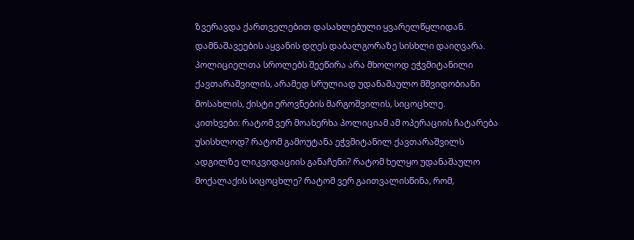ზვერავდა ქართველებით დასახლებული ყვარელწყლიდან.
დამნაშავეების აყვანის დღეს დაბალგორაზე სისხლი დაიღვარა. პოლიციელთა სროლებს შეეწირა არა მხოლოდ ეჭვმიტანილი ქავთარაშვილის, არამედ სრულიად უდანაშაულო მშვიდობიანი მოსახლის, ქისტი ეროვნების მარგოშვილის, სიცოცხლე.
კითხვები: რატომ ვერ მოახერხა პოლიციამ ამ ოპერაციის ჩატარება უსისხლოდ? რატომ გამოუტანა ეჭვმიტანილ ქავთარაშვილს ადგილზე ლიკვიდაციის განაჩენი? რატომ ხელყო უდანაშაულო მოქალაქის სიცოცხლე? რატომ ვერ გაითვალისწინა, რომ,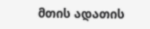მთის ადათის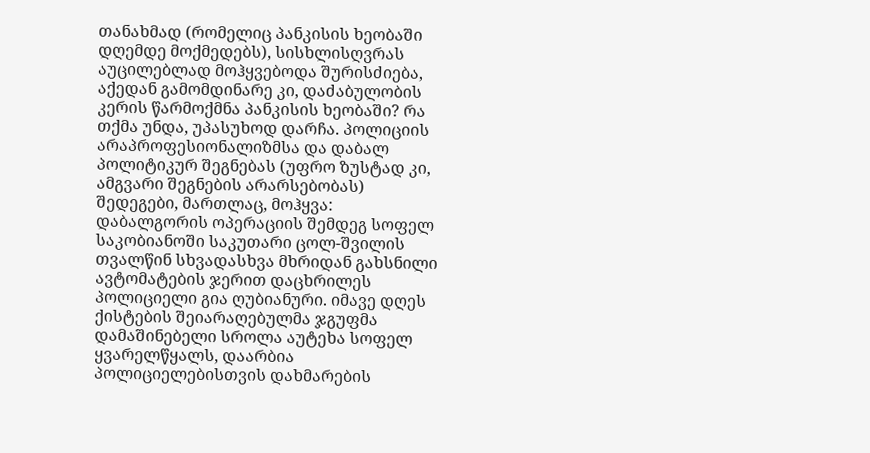თანახმად (რომელიც პანკისის ხეობაში დღემდე მოქმედებს), სისხლისღვრას აუცილებლად მოჰყვებოდა შურისძიება, აქედან გამომდინარე კი, დაძაბულობის კერის წარმოქმნა პანკისის ხეობაში? რა თქმა უნდა, უპასუხოდ დარჩა. პოლიციის არაპროფესიონალიზმსა და დაბალ პოლიტიკურ შეგნებას (უფრო ზუსტად კი, ამგვარი შეგნების არარსებობას) შედეგები, მართლაც, მოჰყვა: დაბალგორის ოპერაციის შემდეგ სოფელ საკობიანოში საკუთარი ცოლ-შვილის თვალწინ სხვადასხვა მხრიდან გახსნილი ავტომატების ჯერით დაცხრილეს პოლიციელი გია ღუბიანური. იმავე დღეს ქისტების შეიარაღებულმა ჯგუფმა დამაშინებელი სროლა აუტეხა სოფელ ყვარელწყალს, დაარბია პოლიციელებისთვის დახმარების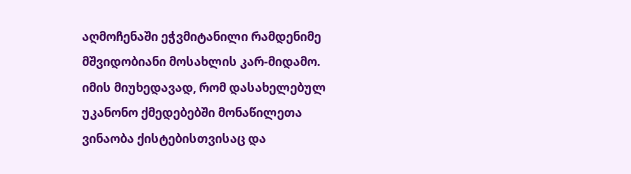აღმოჩენაში ეჭვმიტანილი რამდენიმე მშვიდობიანი მოსახლის კარ-მიდამო.
იმის მიუხედავად, რომ დასახელებულ უკანონო ქმედებებში მონაწილეთა ვინაობა ქისტებისთვისაც და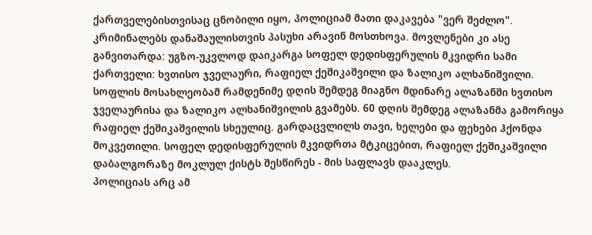ქართველებისთვისაც ცნობილი იყო, პოლიციამ მათი დაკავება "ვერ შეძლო". კრიმინალებს დანაშაულისთვის პასუხი არავინ მოსთხოვა. მოვლენები კი ასე განვითარდა: უგზო-უკვლოდ დაიკარგა სოფელ დედისფერულის მკვიდრი სამი ქართველი: ხვთისო ჯველაური, რაფიელ ქეშიკაშვილი და ზალიკო ალხანიშვილი. სოფლის მოსახლეობამ რამდენიმე დღის შემდეგ მიაგნო მდინარე ალაზანში ხვთისო ჯველაურისა და ზალიკო ალხანიშვილის გვამებს. 60 დღის შემდეგ ალაზანმა გამორიყა რაფიელ ქეშიკაშვილის სხეულიც. გარდაცვლილს თავი, ხელები და ფეხები ჰქონდა მოკვეთილი. სოფელ დედისფერულის მკვიდრთა მტკიცებით, რაფიელ ქეშიკაშვილი დაბალგორაზე მოკლულ ქისტს შესწირეს - მის საფლავს დააკლეს.
პოლიციას არც ამ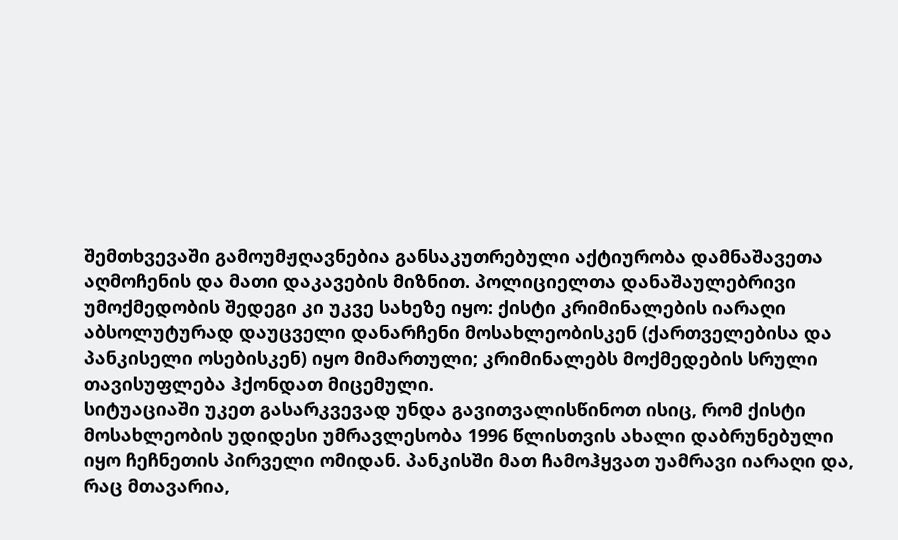შემთხვევაში გამოუმჟღავნებია განსაკუთრებული აქტიურობა დამნაშავეთა აღმოჩენის და მათი დაკავების მიზნით. პოლიციელთა დანაშაულებრივი უმოქმედობის შედეგი კი უკვე სახეზე იყო: ქისტი კრიმინალების იარაღი აბსოლუტურად დაუცველი დანარჩენი მოსახლეობისკენ (ქართველებისა და პანკისელი ოსებისკენ) იყო მიმართული; კრიმინალებს მოქმედების სრული თავისუფლება ჰქონდათ მიცემული.
სიტუაციაში უკეთ გასარკვევად უნდა გავითვალისწინოთ ისიც, რომ ქისტი მოსახლეობის უდიდესი უმრავლესობა 1996 წლისთვის ახალი დაბრუნებული იყო ჩეჩნეთის პირველი ომიდან. პანკისში მათ ჩამოჰყვათ უამრავი იარაღი და, რაც მთავარია,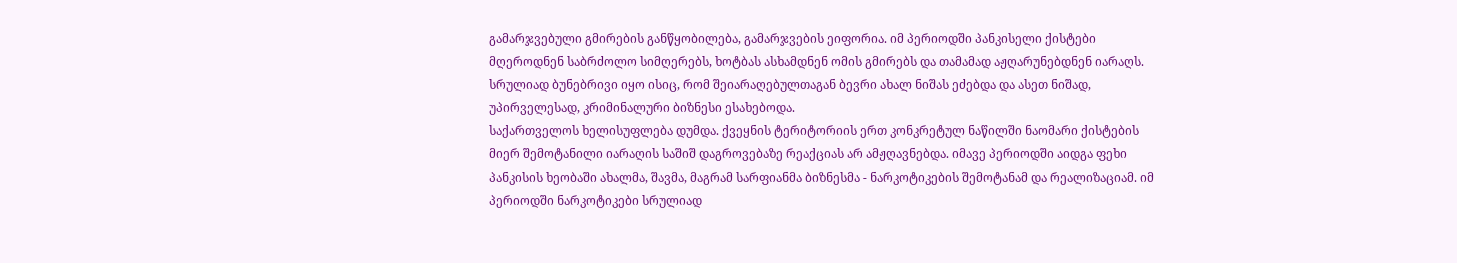გამარჯვებული გმირების განწყობილება, გამარჯვების ეიფორია. იმ პერიოდში პანკისელი ქისტები მღეროდნენ საბრძოლო სიმღერებს, ხოტბას ასხამდნენ ომის გმირებს და თამამად აჟღარუნებდნენ იარაღს. სრულიად ბუნებრივი იყო ისიც, რომ შეიარაღებულთაგან ბევრი ახალ ნიშას ეძებდა და ასეთ ნიშად, უპირველესად, კრიმინალური ბიზნესი ესახებოდა.
საქართველოს ხელისუფლება დუმდა. ქვეყნის ტერიტორიის ერთ კონკრეტულ ნაწილში ნაომარი ქისტების მიერ შემოტანილი იარაღის საშიშ დაგროვებაზე რეაქციას არ ამჟღავნებდა. იმავე პერიოდში აიდგა ფეხი პანკისის ხეობაში ახალმა, შავმა, მაგრამ სარფიანმა ბიზნესმა - ნარკოტიკების შემოტანამ და რეალიზაციამ. იმ პერიოდში ნარკოტიკები სრულიად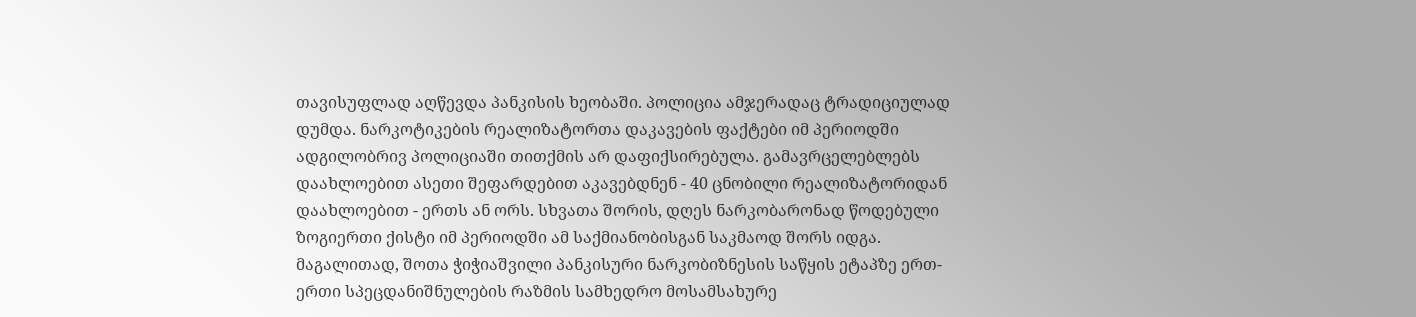თავისუფლად აღწევდა პანკისის ხეობაში. პოლიცია ამჯერადაც ტრადიციულად დუმდა. ნარკოტიკების რეალიზატორთა დაკავების ფაქტები იმ პერიოდში ადგილობრივ პოლიციაში თითქმის არ დაფიქსირებულა. გამავრცელებლებს დაახლოებით ასეთი შეფარდებით აკავებდნენ - 40 ცნობილი რეალიზატორიდან დაახლოებით - ერთს ან ორს. სხვათა შორის, დღეს ნარკობარონად წოდებული ზოგიერთი ქისტი იმ პერიოდში ამ საქმიანობისგან საკმაოდ შორს იდგა. მაგალითად, შოთა ჭიჭიაშვილი პანკისური ნარკობიზნესის საწყის ეტაპზე ერთ-ერთი სპეცდანიშნულების რაზმის სამხედრო მოსამსახურე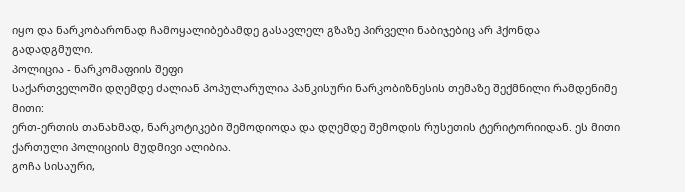იყო და ნარკობარონად ჩამოყალიბებამდე გასავლელ გზაზე პირველი ნაბიჯებიც არ ჰქონდა გადადგმული.
პოლიცია - ნარკომაფიის შეფი
საქართველოში დღემდე ძალიან პოპულარულია პანკისური ნარკობიზნესის თემაზე შექმნილი რამდენიმე მითი:
ერთ-ერთის თანახმად, ნარკოტიკები შემოდიოდა და დღემდე შემოდის რუსეთის ტერიტორიიდან. ეს მითი ქართული პოლიციის მუდმივი ალიბია.
გოჩა სისაური,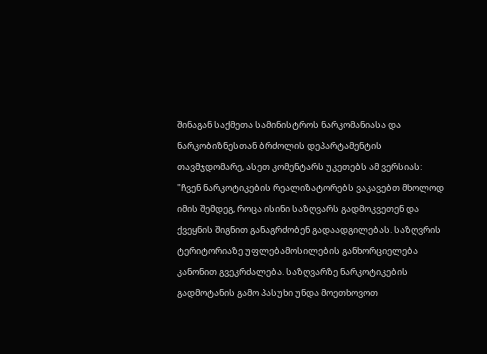შინაგან საქმეთა სამინისტროს ნარკომანიასა და ნარკობიზნესთან ბრძოლის დეპარტამენტის თავმჯდომარე, ასეთ კომენტარს უკეთებს ამ ვერსიას:
"ჩვენ ნარკოტიკების რეალიზატორებს ვაკავებთ მხოლოდ იმის შემდეგ, როცა ისინი საზღვარს გადმოკვეთენ და ქვეყნის შიგნით განაგრძობენ გადაადგილებას. საზღვრის ტერიტორიაზე უფლებამოსილების განხორციელება კანონით გვეკრძალება. საზღვარზე ნარკოტიკების გადმოტანის გამო პასუხი უნდა მოეთხოვოთ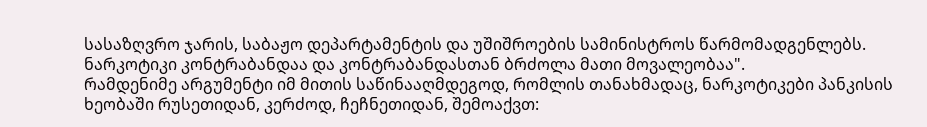სასაზღვრო ჯარის, საბაჟო დეპარტამენტის და უშიშროების სამინისტროს წარმომადგენლებს. ნარკოტიკი კონტრაბანდაა და კონტრაბანდასთან ბრძოლა მათი მოვალეობაა".
რამდენიმე არგუმენტი იმ მითის საწინააღმდეგოდ, რომლის თანახმადაც, ნარკოტიკები პანკისის ხეობაში რუსეთიდან, კერძოდ, ჩეჩნეთიდან, შემოაქვთ: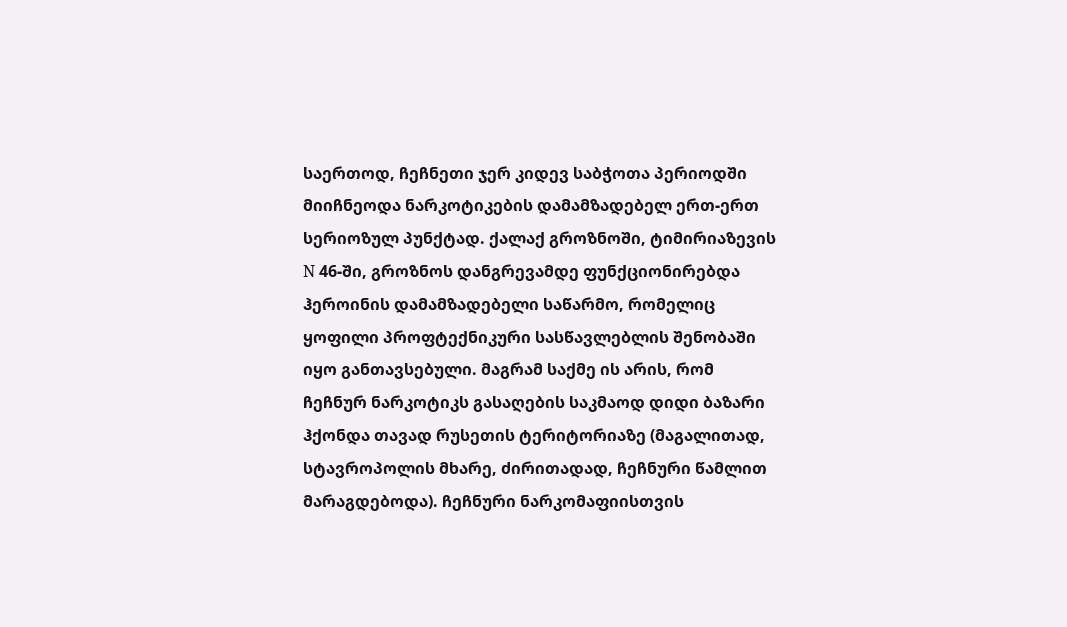საერთოდ, ჩეჩნეთი ჯერ კიდევ საბჭოთა პერიოდში მიიჩნეოდა ნარკოტიკების დამამზადებელ ერთ-ერთ სერიოზულ პუნქტად. ქალაქ გროზნოში, ტიმირიაზევის N 46-ში, გროზნოს დანგრევამდე ფუნქციონირებდა ჰეროინის დამამზადებელი საწარმო, რომელიც ყოფილი პროფტექნიკური სასწავლებლის შენობაში იყო განთავსებული. მაგრამ საქმე ის არის, რომ ჩეჩნურ ნარკოტიკს გასაღების საკმაოდ დიდი ბაზარი ჰქონდა თავად რუსეთის ტერიტორიაზე (მაგალითად, სტავროპოლის მხარე, ძირითადად, ჩეჩნური წამლით მარაგდებოდა). ჩეჩნური ნარკომაფიისთვის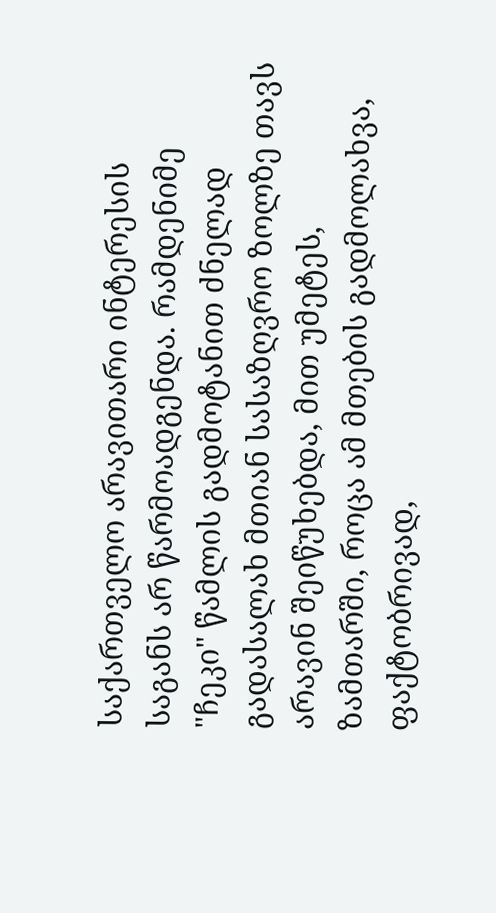საქართველო არავითარი ინტერესის საგანს არ წარმოადგენდა. რამდენიმე "ჩეკი" წამლის გადმოტანით ძნელად გადასალახ მთიან სასაზღვრო ზოლზე თავს არავინ შეიწუხებდა, მით უმეტეს, ზამთარში, როცა ამ მთების გადმოლახვა, ფაქტობრივად,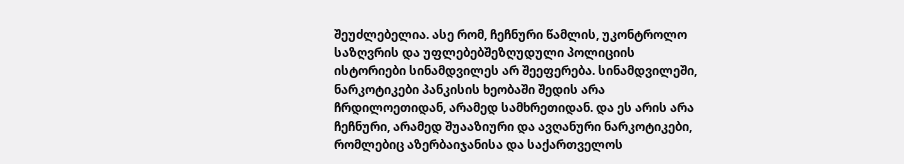შეუძლებელია. ასე რომ, ჩეჩნური წამლის, უკონტროლო საზღვრის და უფლებებშეზღუდული პოლიციის ისტორიები სინამდვილეს არ შეეფერება. სინამდვილეში, ნარკოტიკები პანკისის ხეობაში შედის არა ჩრდილოეთიდან, არამედ სამხრეთიდან. და ეს არის არა ჩეჩნური, არამედ შუააზიური და ავღანური ნარკოტიკები, რომლებიც აზერბაიჯანისა და საქართველოს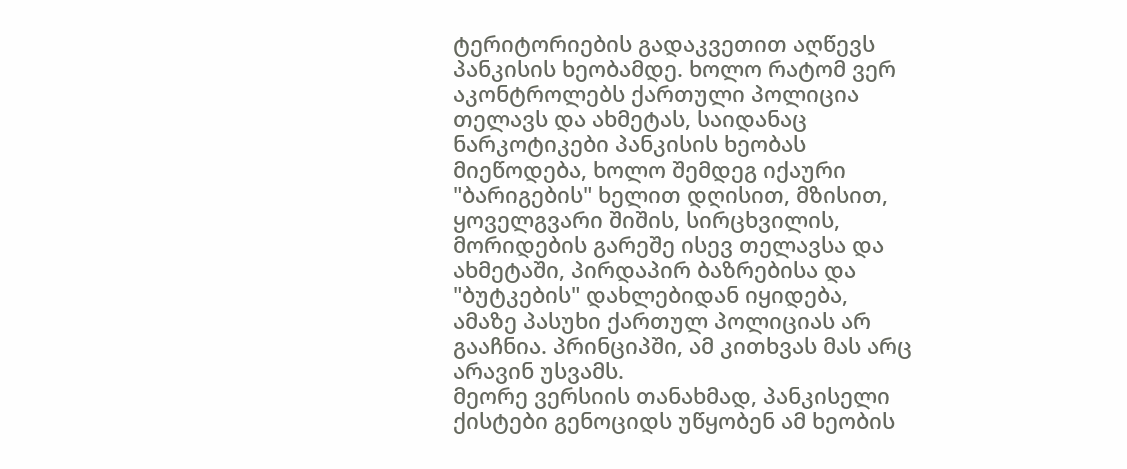ტერიტორიების გადაკვეთით აღწევს პანკისის ხეობამდე. ხოლო რატომ ვერ აკონტროლებს ქართული პოლიცია თელავს და ახმეტას, საიდანაც ნარკოტიკები პანკისის ხეობას მიეწოდება, ხოლო შემდეგ იქაური "ბარიგების" ხელით დღისით, მზისით, ყოველგვარი შიშის, სირცხვილის, მორიდების გარეშე ისევ თელავსა და ახმეტაში, პირდაპირ ბაზრებისა და "ბუტკების" დახლებიდან იყიდება, ამაზე პასუხი ქართულ პოლიციას არ გააჩნია. პრინციპში, ამ კითხვას მას არც არავინ უსვამს.
მეორე ვერსიის თანახმად, პანკისელი ქისტები გენოციდს უწყობენ ამ ხეობის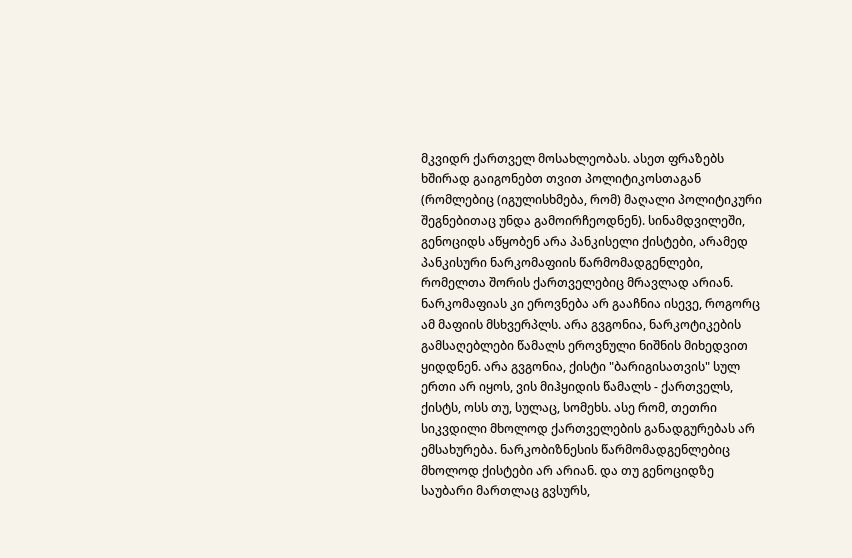მკვიდრ ქართველ მოსახლეობას. ასეთ ფრაზებს ხშირად გაიგონებთ თვით პოლიტიკოსთაგან (რომლებიც (იგულისხმება, რომ) მაღალი პოლიტიკური შეგნებითაც უნდა გამოირჩეოდნენ). სინამდვილეში, გენოციდს აწყობენ არა პანკისელი ქისტები, არამედ პანკისური ნარკომაფიის წარმომადგენლები, რომელთა შორის ქართველებიც მრავლად არიან. ნარკომაფიას კი ეროვნება არ გააჩნია ისევე, როგორც ამ მაფიის მსხვერპლს. არა გვგონია, ნარკოტიკების გამსაღებლები წამალს ეროვნული ნიშნის მიხედვით ყიდდნენ. არა გვგონია, ქისტი "ბარიგისათვის" სულ ერთი არ იყოს, ვის მიჰყიდის წამალს - ქართველს, ქისტს, ოსს თუ, სულაც, სომეხს. ასე რომ, თეთრი სიკვდილი მხოლოდ ქართველების განადგურებას არ ემსახურება. ნარკობიზნესის წარმომადგენლებიც მხოლოდ ქისტები არ არიან. და თუ გენოციდზე საუბარი მართლაც გვსურს,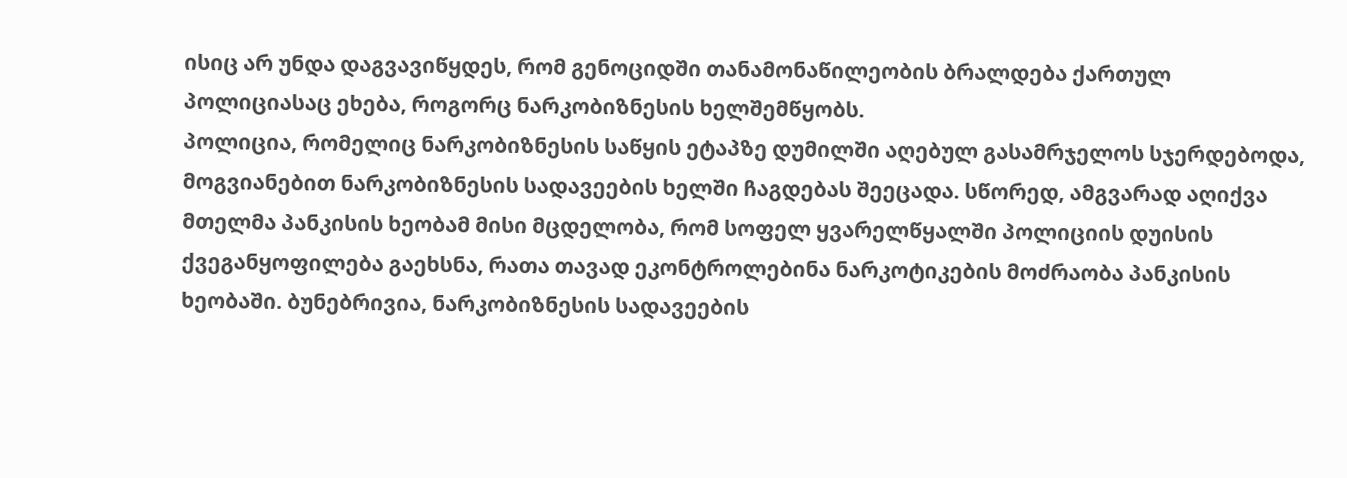ისიც არ უნდა დაგვავიწყდეს, რომ გენოციდში თანამონაწილეობის ბრალდება ქართულ პოლიციასაც ეხება, როგორც ნარკობიზნესის ხელშემწყობს.
პოლიცია, რომელიც ნარკობიზნესის საწყის ეტაპზე დუმილში აღებულ გასამრჯელოს სჯერდებოდა, მოგვიანებით ნარკობიზნესის სადავეების ხელში ჩაგდებას შეეცადა. სწორედ, ამგვარად აღიქვა მთელმა პანკისის ხეობამ მისი მცდელობა, რომ სოფელ ყვარელწყალში პოლიციის დუისის ქვეგანყოფილება გაეხსნა, რათა თავად ეკონტროლებინა ნარკოტიკების მოძრაობა პანკისის ხეობაში. ბუნებრივია, ნარკობიზნესის სადავეების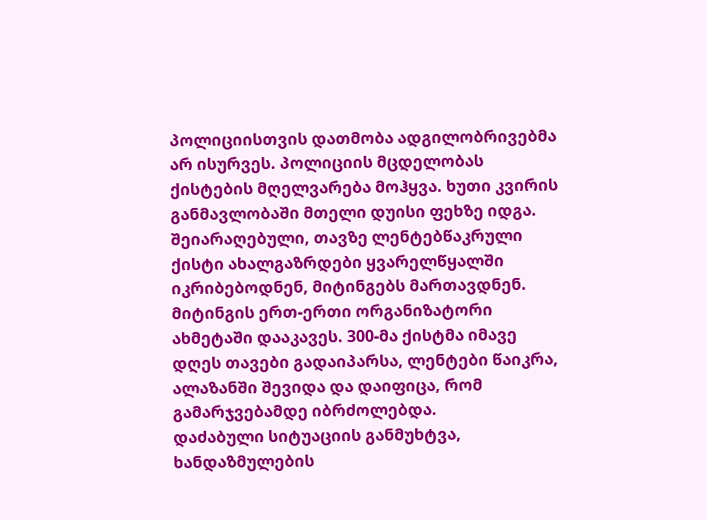პოლიციისთვის დათმობა ადგილობრივებმა არ ისურვეს. პოლიციის მცდელობას ქისტების მღელვარება მოჰყვა. ხუთი კვირის განმავლობაში მთელი დუისი ფეხზე იდგა. შეიარაღებული, თავზე ლენტებწაკრული ქისტი ახალგაზრდები ყვარელწყალში იკრიბებოდნენ, მიტინგებს მართავდნენ. მიტინგის ერთ-ერთი ორგანიზატორი ახმეტაში დააკავეს. 300-მა ქისტმა იმავე დღეს თავები გადაიპარსა, ლენტები წაიკრა, ალაზანში შევიდა და დაიფიცა, რომ გამარჯვებამდე იბრძოლებდა.
დაძაბული სიტუაციის განმუხტვა, ხანდაზმულების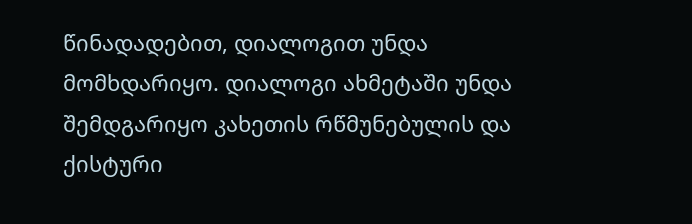წინადადებით, დიალოგით უნდა მომხდარიყო. დიალოგი ახმეტაში უნდა შემდგარიყო კახეთის რწმუნებულის და ქისტური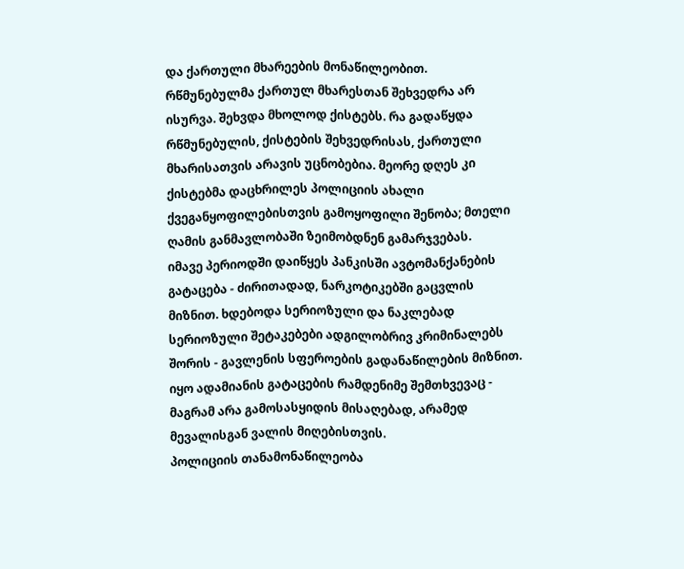და ქართული მხარეების მონაწილეობით. რწმუნებულმა ქართულ მხარესთან შეხვედრა არ ისურვა. შეხვდა მხოლოდ ქისტებს. რა გადაწყდა რწმუნებულის, ქისტების შეხვედრისას, ქართული მხარისათვის არავის უცნობებია. მეორე დღეს კი ქისტებმა დაცხრილეს პოლიციის ახალი ქვეგანყოფილებისთვის გამოყოფილი შენობა; მთელი ღამის განმავლობაში ზეიმობდნენ გამარჯვებას.
იმავე პერიოდში დაიწყეს პანკისში ავტომანქანების გატაცება - ძირითადად, ნარკოტიკებში გაცვლის მიზნით. ხდებოდა სერიოზული და ნაკლებად სერიოზული შეტაკებები ადგილობრივ კრიმინალებს შორის - გავლენის სფეროების გადანაწილების მიზნით. იყო ადამიანის გატაცების რამდენიმე შემთხვევაც - მაგრამ არა გამოსასყიდის მისაღებად, არამედ მევალისგან ვალის მიღებისთვის.
პოლიციის თანამონაწილეობა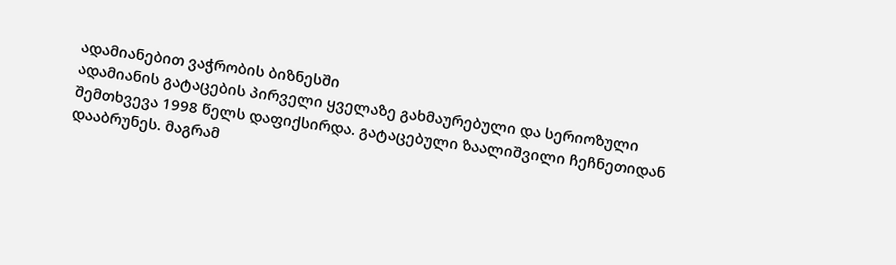ადამიანებით ვაჭრობის ბიზნესში
ადამიანის გატაცების პირველი ყველაზე გახმაურებული და სერიოზული შემთხვევა 1998 წელს დაფიქსირდა. გატაცებული ზაალიშვილი ჩეჩნეთიდან დააბრუნეს. მაგრამ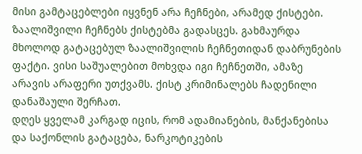მისი გამტაცებლები იყვნენ არა ჩეჩნები, არამედ ქისტები. ზაალიშვილი ჩეჩნებს ქისტებმა გადასცეს. გახმაურდა მხოლოდ გატაცებულ ზაალიშვილის ჩეჩნეთიდან დაბრუნების ფაქტი. ვისი საშუალებით მოხვდა იგი ჩეჩნეთში, ამაზე არავის არაფერი უთქვამს. ქისტ კრიმინალებს ჩადენილი დანაშაული შერჩათ.
დღეს ყველამ კარგად იცის, რომ ადამიანების, მანქანებისა და საქონლის გატაცება, ნარკოტიკების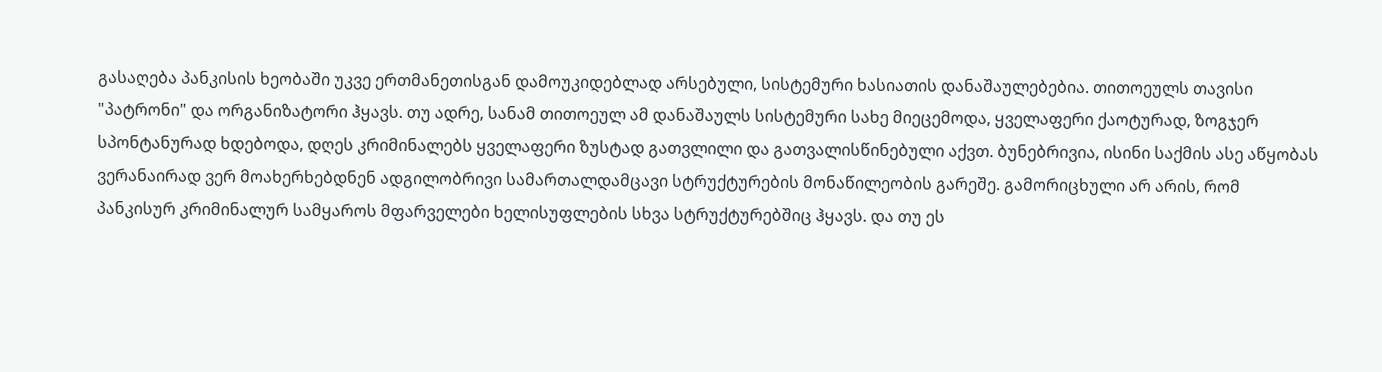გასაღება პანკისის ხეობაში უკვე ერთმანეთისგან დამოუკიდებლად არსებული, სისტემური ხასიათის დანაშაულებებია. თითოეულს თავისი "პატრონი" და ორგანიზატორი ჰყავს. თუ ადრე, სანამ თითოეულ ამ დანაშაულს სისტემური სახე მიეცემოდა, ყველაფერი ქაოტურად, ზოგჯერ სპონტანურად ხდებოდა, დღეს კრიმინალებს ყველაფერი ზუსტად გათვლილი და გათვალისწინებული აქვთ. ბუნებრივია, ისინი საქმის ასე აწყობას ვერანაირად ვერ მოახერხებდნენ ადგილობრივი სამართალდამცავი სტრუქტურების მონაწილეობის გარეშე. გამორიცხული არ არის, რომ პანკისურ კრიმინალურ სამყაროს მფარველები ხელისუფლების სხვა სტრუქტურებშიც ჰყავს. და თუ ეს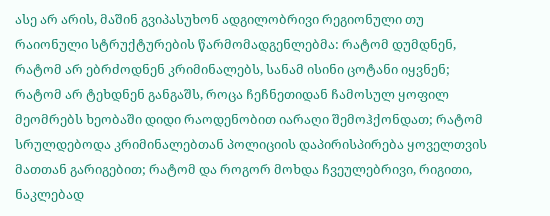ასე არ არის, მაშინ გვიპასუხონ ადგილობრივი რეგიონული თუ რაიონული სტრუქტურების წარმომადგენლებმა: რატომ დუმდნენ, რატომ არ ებრძოდნენ კრიმინალებს, სანამ ისინი ცოტანი იყვნენ; რატომ არ ტეხდნენ განგაშს, როცა ჩეჩნეთიდან ჩამოსულ ყოფილ მეომრებს ხეობაში დიდი რაოდენობით იარაღი შემოჰქონდათ; რატომ სრულდებოდა კრიმინალებთან პოლიციის დაპირისპირება ყოველთვის მათთან გარიგებით; რატომ და როგორ მოხდა ჩვეულებრივი, რიგითი, ნაკლებად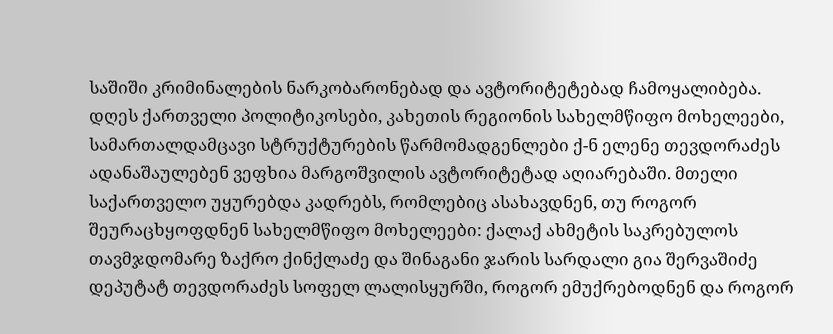საშიში კრიმინალების ნარკობარონებად და ავტორიტეტებად ჩამოყალიბება.
დღეს ქართველი პოლიტიკოსები, კახეთის რეგიონის სახელმწიფო მოხელეები, სამართალდამცავი სტრუქტურების წარმომადგენლები ქ-ნ ელენე თევდორაძეს ადანაშაულებენ ვეფხია მარგოშვილის ავტორიტეტად აღიარებაში. მთელი საქართველო უყურებდა კადრებს, რომლებიც ასახავდნენ, თუ როგორ შეურაცხყოფდნენ სახელმწიფო მოხელეები: ქალაქ ახმეტის საკრებულოს თავმჯდომარე ზაქრო ქინქლაძე და შინაგანი ჯარის სარდალი გია შერვაშიძე დეპუტატ თევდორაძეს სოფელ ლალისყურში, როგორ ემუქრებოდნენ და როგორ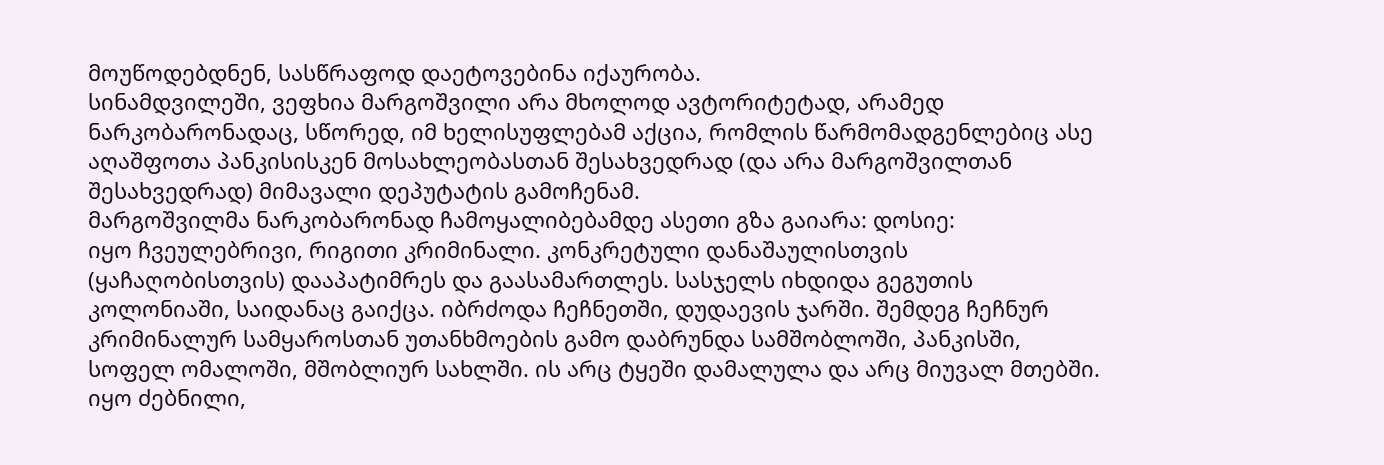მოუწოდებდნენ, სასწრაფოდ დაეტოვებინა იქაურობა.
სინამდვილეში, ვეფხია მარგოშვილი არა მხოლოდ ავტორიტეტად, არამედ ნარკობარონადაც, სწორედ, იმ ხელისუფლებამ აქცია, რომლის წარმომადგენლებიც ასე აღაშფოთა პანკისისკენ მოსახლეობასთან შესახვედრად (და არა მარგოშვილთან შესახვედრად) მიმავალი დეპუტატის გამოჩენამ.
მარგოშვილმა ნარკობარონად ჩამოყალიბებამდე ასეთი გზა გაიარა: დოსიე:
იყო ჩვეულებრივი, რიგითი კრიმინალი. კონკრეტული დანაშაულისთვის (ყაჩაღობისთვის) დააპატიმრეს და გაასამართლეს. სასჯელს იხდიდა გეგუთის კოლონიაში, საიდანაც გაიქცა. იბრძოდა ჩეჩნეთში, დუდაევის ჯარში. შემდეგ ჩეჩნურ კრიმინალურ სამყაროსთან უთანხმოების გამო დაბრუნდა სამშობლოში, პანკისში, სოფელ ომალოში, მშობლიურ სახლში. ის არც ტყეში დამალულა და არც მიუვალ მთებში. იყო ძებნილი,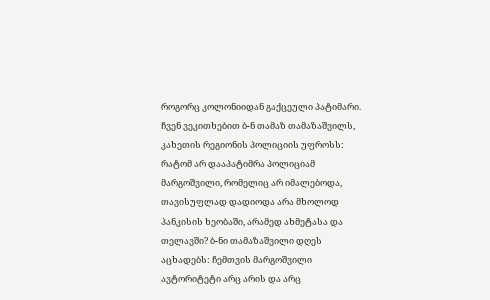როგორც კოლონიიდან გაქცეული პატიმარი. ჩვენ ვეკითხებით ბ-ნ თამაზ თამაზაშვილს, კახეთის რეგიონის პოლიციის უფროსს: რატომ არ დააპატიმრა პოლიციამ მარგოშვილი, რომელიც არ იმალებოდა, თავისუფლად დადიოდა არა მხოლოდ პანკისის ხეობაში, არამედ ახმეტასა და თელავში? ბ-ნი თამაზაშვილი დღეს აცხადებს: ჩემთვის მარგოშვილი ავტორიტეტი არც არის და არც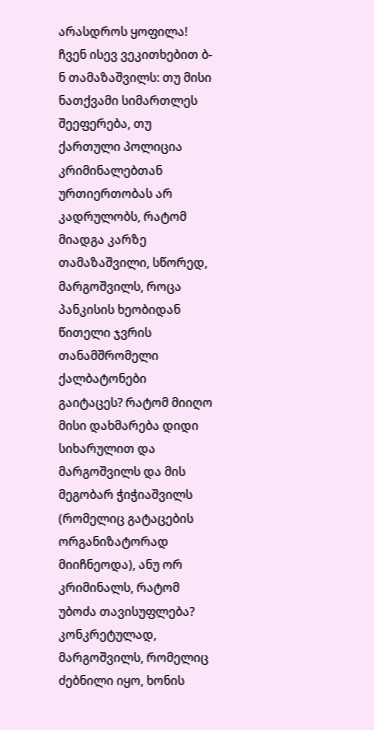არასდროს ყოფილა! ჩვენ ისევ ვეკითხებით ბ-ნ თამაზაშვილს: თუ მისი ნათქვამი სიმართლეს შეეფერება, თუ ქართული პოლიცია კრიმინალებთან ურთიერთობას არ კადრულობს, რატომ მიადგა კარზე თამაზაშვილი, სწორედ, მარგოშვილს, როცა პანკისის ხეობიდან წითელი ჯვრის თანამშრომელი ქალბატონები გაიტაცეს? რატომ მიიღო მისი დახმარება დიდი სიხარულით და მარგოშვილს და მის მეგობარ ჭიჭიაშვილს (რომელიც გატაცების ორგანიზატორად მიიჩნეოდა), ანუ ორ კრიმინალს, რატომ უბოძა თავისუფლება? კონკრეტულად, მარგოშვილს, რომელიც ძებნილი იყო, ხონის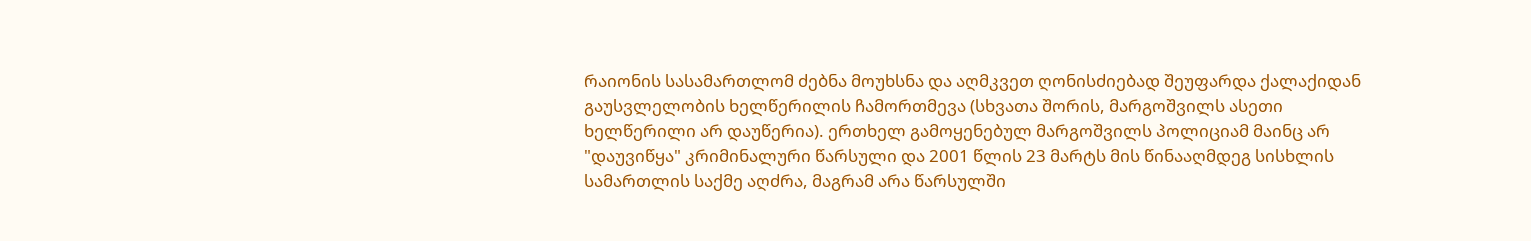რაიონის სასამართლომ ძებნა მოუხსნა და აღმკვეთ ღონისძიებად შეუფარდა ქალაქიდან გაუსვლელობის ხელწერილის ჩამორთმევა (სხვათა შორის, მარგოშვილს ასეთი ხელწერილი არ დაუწერია). ერთხელ გამოყენებულ მარგოშვილს პოლიციამ მაინც არ "დაუვიწყა" კრიმინალური წარსული და 2001 წლის 23 მარტს მის წინააღმდეგ სისხლის სამართლის საქმე აღძრა, მაგრამ არა წარსულში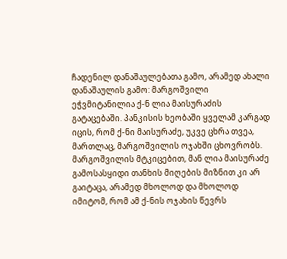ჩადენილ დანაშაულებათა გამო, არამედ ახალი დანაშაულის გამო: მარგოშვილი ეჭვმიტანილია ქ-ნ ლია მაისურაძის გატაცებაში. პანკისის ხეობაში ყველამ კარგად იცის, რომ ქ-ნი მაისურაძე, უკვე ცხრა თვეა, მართლაც, მარგოშვილის ოჯახში ცხოვრობს. მარგოშვილის მტკიცებით, მან ლია მაისურაძე გამოსასყიდი თანხის მიღების მიზნით კი არ გაიტაცა, არამედ მხოლოდ და მხოლოდ იმიტომ, რომ ამ ქ-ნის ოჯახის წევრს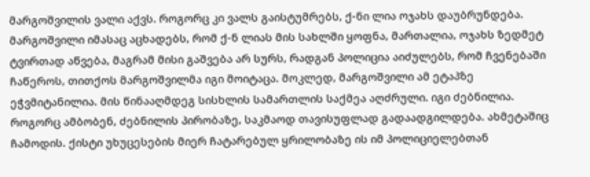მარგოშვილის ვალი აქვს. როგორც კი ვალს გაისტუმრებს, ქ-ნი ლია ოჯახს დაუბრუნდება. მარგოშვილი იმასაც აცხადებს, რომ ქ-ნ ლიას მის სახლში ყოფნა, მართალია, ოჯახს ზედმეტ ტვირთად აწვება, მაგრამ მისი გაშვება არ სურს, რადგან პოლიცია აიძულებს, რომ ჩვენებაში ჩაწეროს, თითქოს მარგოშვილმა იგი მოიტაცა. მოკლედ, მარგოშვილი ამ ეტაპზე ეჭვმიტანილია. მის წინააღმდეგ სისხლის სამართლის საქმეა აღძრული. იგი ძებნილია. როგორც ამბობენ, ძებნილის პირობაზე, საკმაოდ თავისუფლად გადაადგილდება. ახმეტაშიც ჩამოდის. ქისტი უხუცესების მიერ ჩატარებულ ყრილობაზე ის იმ პოლიციელებთან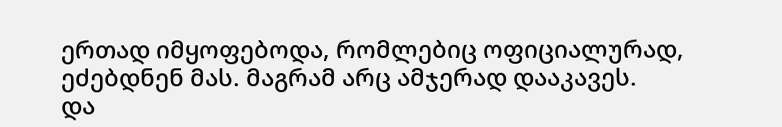ერთად იმყოფებოდა, რომლებიც ოფიციალურად, ეძებდნენ მას. მაგრამ არც ამჯერად დააკავეს.
და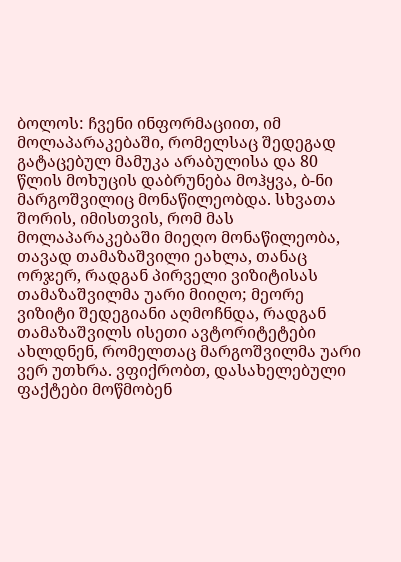ბოლოს: ჩვენი ინფორმაციით, იმ მოლაპარაკებაში, რომელსაც შედეგად გატაცებულ მამუკა არაბულისა და 80 წლის მოხუცის დაბრუნება მოჰყვა, ბ-ნი მარგოშვილიც მონაწილეობდა. სხვათა შორის, იმისთვის, რომ მას მოლაპარაკებაში მიეღო მონაწილეობა, თავად თამაზაშვილი ეახლა, თანაც ორჯერ, რადგან პირველი ვიზიტისას თამაზაშვილმა უარი მიიღო; მეორე ვიზიტი შედეგიანი აღმოჩნდა, რადგან თამაზაშვილს ისეთი ავტორიტეტები ახლდნენ, რომელთაც მარგოშვილმა უარი ვერ უთხრა. ვფიქრობთ, დასახელებული ფაქტები მოწმობენ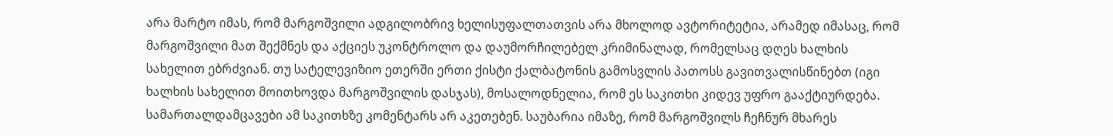არა მარტო იმას, რომ მარგოშვილი ადგილობრივ ხელისუფალთათვის არა მხოლოდ ავტორიტეტია, არამედ იმასაც, რომ მარგოშვილი მათ შექმნეს და აქციეს უკონტროლო და დაუმორჩილებელ კრიმინალად, რომელსაც დღეს ხალხის სახელით ებრძვიან. თუ სატელევიზიო ეთერში ერთი ქისტი ქალბატონის გამოსვლის პათოსს გავითვალისწინებთ (იგი ხალხის სახელით მოითხოვდა მარგოშვილის დასჯას), მოსალოდნელია, რომ ეს საკითხი კიდევ უფრო გააქტიურდება. სამართალდამცავები ამ საკითხზე კომენტარს არ აკეთებენ. საუბარია იმაზე, რომ მარგოშვილს ჩეჩნურ მხარეს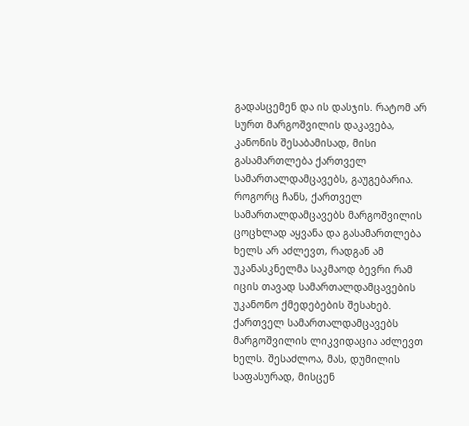გადასცემენ და ის დასჯის. რატომ არ სურთ მარგოშვილის დაკავება, კანონის შესაბამისად, მისი გასამართლება ქართველ სამართალდამცავებს, გაუგებარია. როგორც ჩანს, ქართველ სამართალდამცავებს მარგოშვილის ცოცხლად აყვანა და გასამართლება ხელს არ აძლევთ, რადგან ამ უკანასკნელმა საკმაოდ ბევრი რამ იცის თავად სამართალდამცავების უკანონო ქმედებების შესახებ. ქართველ სამართალდამცავებს მარგოშვილის ლიკვიდაცია აძლევთ ხელს. შესაძლოა, მას, დუმილის საფასურად, მისცენ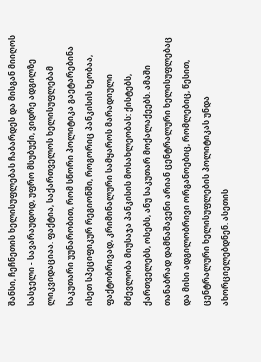შანსი, ჩეჩნეთის ხელისუფლებას ჩაბარდეს და მისგან მიიღოს სასჯელი - სავარაუდოდ, უფრო მსუბუქი, ვიდრე ადგილზე ლიკვიდაციაა. ფაქტია, საქართველოს ხელისუფლებამ საკუთარი უუნარობით, რომ სწორი პოლიტიკა გაეტარებინა ისეთ სპეციფიკურ რეგიონში, როგორიც პანკისის ხეობაა, ფაქტობრივად, კრიმინალური სამყაროს მარადიული მძევლობა მიუსაჯა პანკისის მოსახლეობას: ქისტებს, ქართველებს, ოსებს, ანუ საკუთარ მოქალაქეებს. ამაში თანაბრად დამნაშავენი არიან ცენტრალური ხელისუფლებაც და მისი ადგილობრივი ორგანოებიც, რომლებიც, წესით, ცენტრალური ხელისუფლების პოლიტიკას უნდა ახორციელებდნენ. ასეთის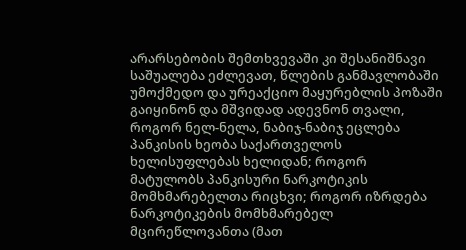არარსებობის შემთხვევაში კი შესანიშნავი საშუალება ეძლევათ, წლების განმავლობაში უმოქმედო და ურეაქციო მაყურებლის პოზაში გაიყინონ და მშვიდად ადევნონ თვალი, როგორ ნელ-ნელა, ნაბიჯ-ნაბიჯ ეცლება პანკისის ხეობა საქართველოს ხელისუფლებას ხელიდან; როგორ მატულობს პანკისური ნარკოტიკის მომხმარებელთა რიცხვი; როგორ იზრდება ნარკოტიკების მომხმარებელ მცირეწლოვანთა (მათ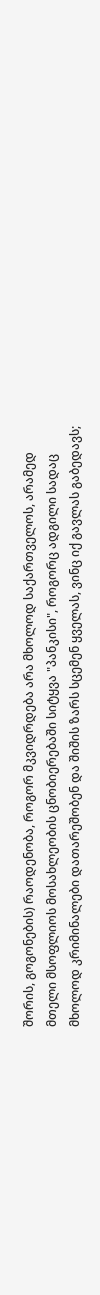შორის, გოგონების) რაოდენობა, როგორ მკვიდრდება არა მხოლოდ საქართველოს, არამედ მთელი მსოფლიოს მოსახლეობის ცნობიერებაში სიტყვა "პანკისი", როგორც ადგილი სადაც მხოლოდ კრიმინალები დათარეშობენ და შიშის ზარს სცემენ ყველას, ვინც იქ გავლას გაბედავს;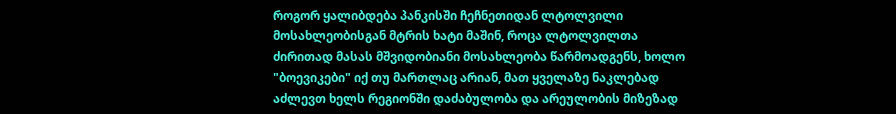როგორ ყალიბდება პანკისში ჩეჩნეთიდან ლტოლვილი მოსახლეობისგან მტრის ხატი მაშინ, როცა ლტოლვილთა ძირითად მასას მშვიდობიანი მოსახლეობა წარმოადგენს, ხოლო "ბოევიკები" იქ თუ მართლაც არიან, მათ ყველაზე ნაკლებად აძლევთ ხელს რეგიონში დაძაბულობა და არეულობის მიზეზად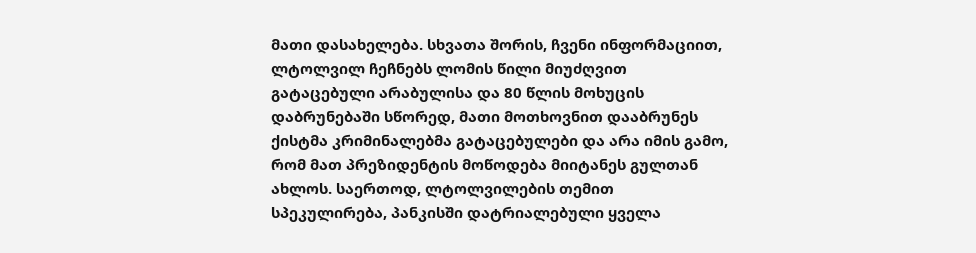მათი დასახელება. სხვათა შორის, ჩვენი ინფორმაციით, ლტოლვილ ჩეჩნებს ლომის წილი მიუძღვით გატაცებული არაბულისა და 80 წლის მოხუცის დაბრუნებაში სწორედ, მათი მოთხოვნით დააბრუნეს ქისტმა კრიმინალებმა გატაცებულები და არა იმის გამო, რომ მათ პრეზიდენტის მოწოდება მიიტანეს გულთან ახლოს. საერთოდ, ლტოლვილების თემით სპეკულირება, პანკისში დატრიალებული ყველა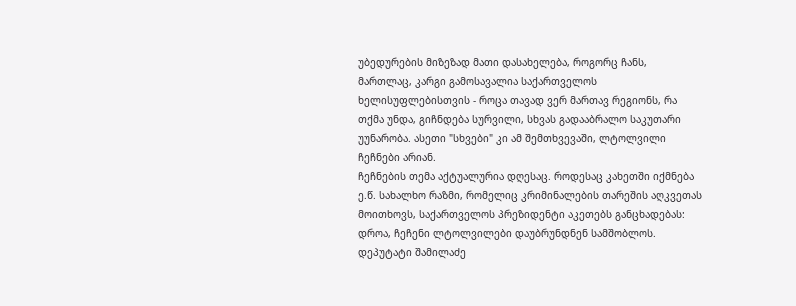უბედურების მიზეზად მათი დასახელება, როგორც ჩანს, მართლაც, კარგი გამოსავალია საქართველოს ხელისუფლებისთვის - როცა თავად ვერ მართავ რეგიონს, რა თქმა უნდა, გიჩნდება სურვილი, სხვას გადააბრალო საკუთარი უუნარობა. ასეთი "სხვები" კი ამ შემთხვევაში, ლტოლვილი ჩეჩნები არიან.
ჩეჩნების თემა აქტუალურია დღესაც. როდესაც კახეთში იქმნება ე.წ. სახალხო რაზმი, რომელიც კრიმინალების თარეშის აღკვეთას მოითხოვს, საქართველოს პრეზიდენტი აკეთებს განცხადებას: დროა, ჩეჩენი ლტოლვილები დაუბრუნდნენ სამშობლოს. დეპუტატი შამილაძე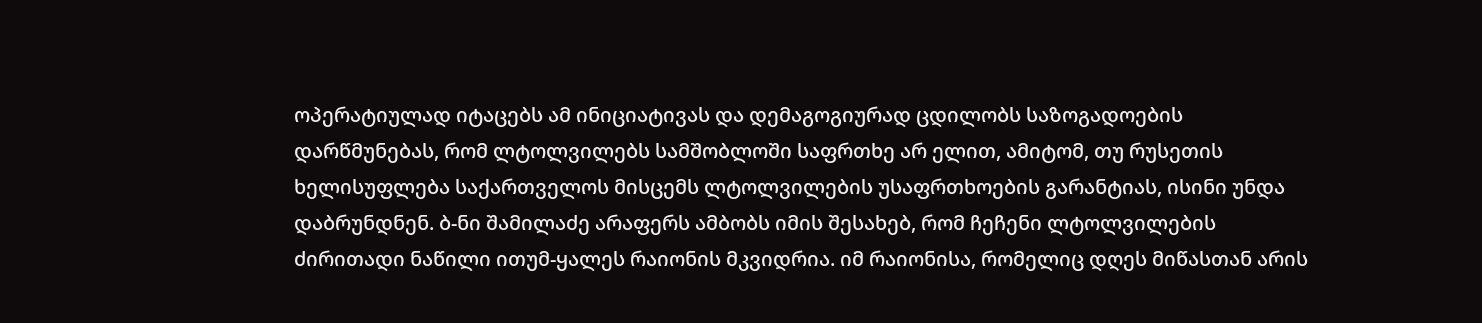ოპერატიულად იტაცებს ამ ინიციატივას და დემაგოგიურად ცდილობს საზოგადოების დარწმუნებას, რომ ლტოლვილებს სამშობლოში საფრთხე არ ელით, ამიტომ, თუ რუსეთის ხელისუფლება საქართველოს მისცემს ლტოლვილების უსაფრთხოების გარანტიას, ისინი უნდა დაბრუნდნენ. ბ-ნი შამილაძე არაფერს ამბობს იმის შესახებ, რომ ჩეჩენი ლტოლვილების ძირითადი ნაწილი ითუმ-ყალეს რაიონის მკვიდრია. იმ რაიონისა, რომელიც დღეს მიწასთან არის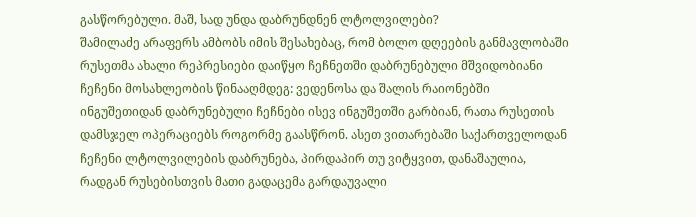გასწორებული. მაშ, სად უნდა დაბრუნდნენ ლტოლვილები?
შამილაძე არაფერს ამბობს იმის შესახებაც, რომ ბოლო დღეების განმავლობაში რუსეთმა ახალი რეპრესიები დაიწყო ჩეჩნეთში დაბრუნებული მშვიდობიანი ჩეჩენი მოსახლეობის წინააღმდეგ: ვედენოსა და შალის რაიონებში ინგუშეთიდან დაბრუნებული ჩეჩნები ისევ ინგუშეთში გარბიან, რათა რუსეთის დამსჯელ ოპერაციებს როგორმე გაასწრონ. ასეთ ვითარებაში საქართველოდან ჩეჩენი ლტოლვილების დაბრუნება, პირდაპირ თუ ვიტყვით, დანაშაულია, რადგან რუსებისთვის მათი გადაცემა გარდაუვალი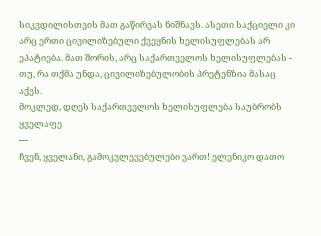სიკვდილისთვის მათ გაწირვას ნიშნავს. ასეთი საქციელი კი არც ერთი ცივილიზებული ქვეყნის ხელისუფლებას არ ეპატიება. მათ შორის, არც საქართველოს ხელისუფლებას - თუ, რა თქმა უნდა, ცივილიზებულობის პრეტენზია მასაც აქვს.
მოკლედ, დღეს საქართველოს ხელისუფლება საუბრობს ყველაფე
---
ჩვენ, ყველანი, გამოკვლევებულები ვართ! ელენიკო დათო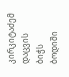კირკიტაძემ დაცვის ბიჭს ბოდიში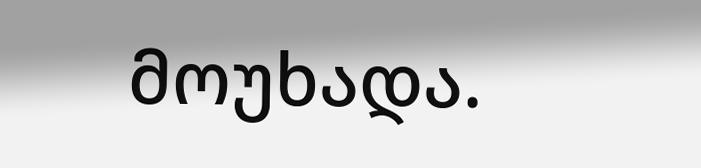მოუხადა.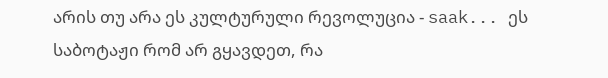არის თუ არა ეს კულტურული რევოლუცია - saak... ეს საბოტაჟი რომ არ გყავდეთ, რა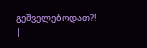გეშველებოდათ?!
|